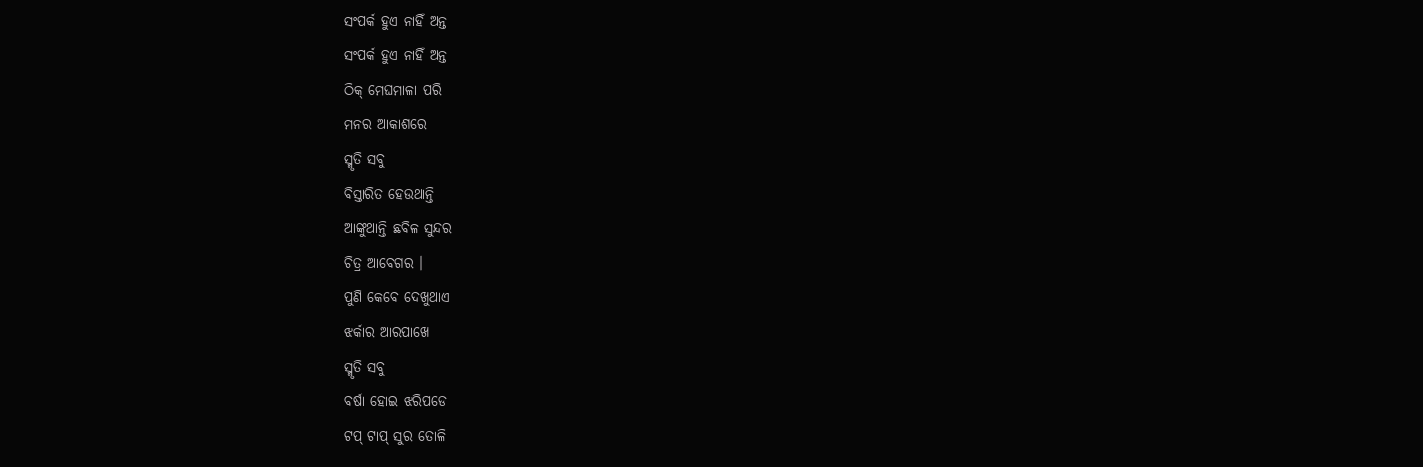ସଂପର୍କ ହୁଏ ନାହିଁ ଅନ୍ତ
ସଂପର୍କ ହୁଏ ନାହିଁ ଅନ୍ତ
ଠିକ୍ ମେଘମାଳା ପରି
ମନର ଆକାଶରେ
ସ୍ମୃତି ସବୁ
ବିସ୍ତାରିତ ହେଉଥାନ୍ତି
ଆଙ୍କୁଥାନ୍ତି ଛବିଳ ସୁନ୍ଦର
ଚିତ୍ର ଆବେଗର ।
ପୁଣି କେବେ ଦେଖୁଥାଏ
ଝର୍କାର ଆରପାଖେ
ସ୍ମୃତି ସବୁ
ବର୍ଷା ହୋଇ ଝରିପଡେ
ଟପ୍ ଟାପ୍ ସୁର ତୋଳି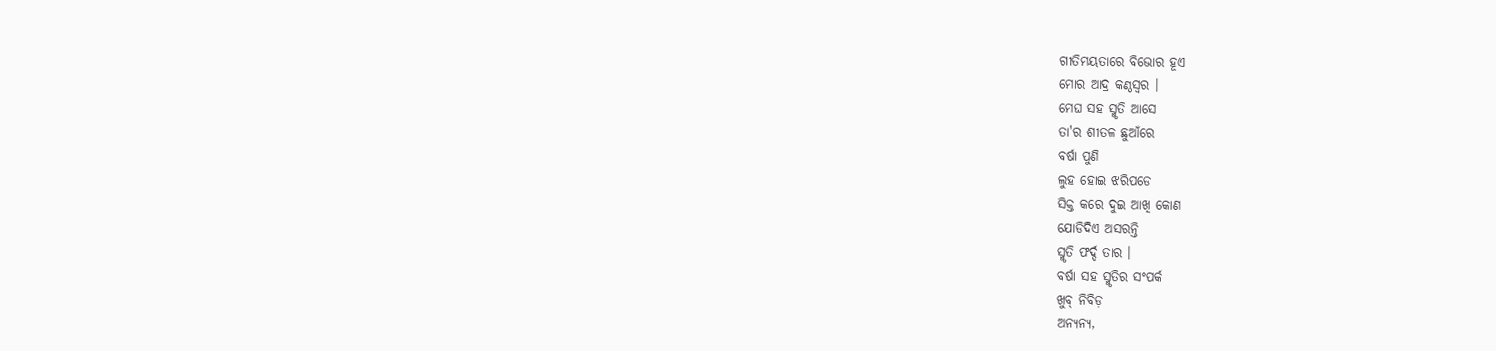ଗୀତିମୟତାରେ ବିଭୋର ହୂଏ
ମୋର ଆଦ୍ର କଣ୍ଠସ୍ବର ।
ମେଘ ସହ ସ୍ମୃତି ଆସେ
ତା'ର ଶୀତଳ ଛୁଆଁରେ
ବର୍ଷା ପୁଣି
ଲୁହ ହୋଇ ଝରିପଡେ
ସିକ୍ତ କରେ ଦୁଇ ଆଖି କୋଣ
ଯୋଡିଦିଏ ଅସରନ୍ତି
ସ୍ମୃତି ଫର୍ଦ୍ଦ ତାର ।
ବର୍ଷା ସହ ସ୍ମୃତିର ସଂପର୍କ
ଖୁବ୍ ନିବିଡ଼
ଅନ୍ଯନ୍ଯ,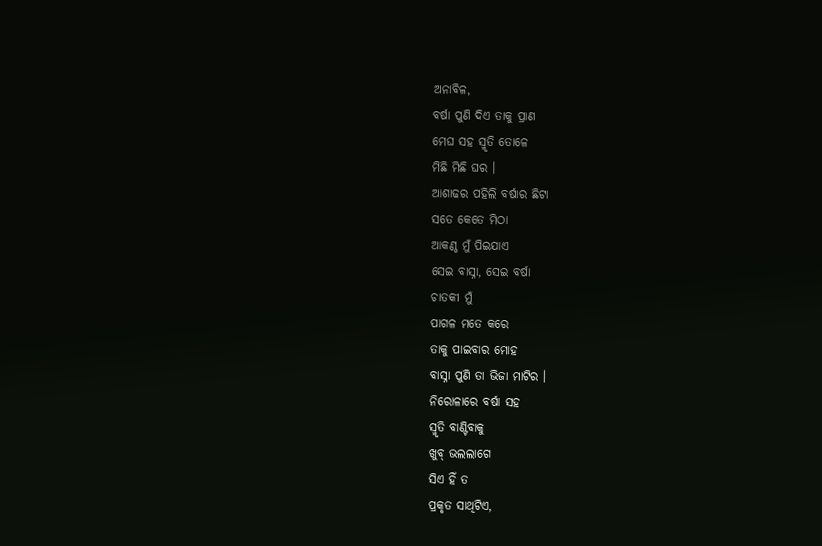ଅନାବିଳ,
ବର୍ଷା ପୁଣି ଦିଏ ତାକୁ ପ୍ରାଣ
ମେଘ ସହ ସ୍ମୃତି ତୋଳେ
ମିଛି ମିଛି ଘର ।
ଆଶାଢର ପହିଲି ବର୍ଷାର ଛିଟା
ସତେ କେତେ ମିଠା
ଆକଣ୍ଠ ମୁଁ ପିଇଯାଏ
ସେଇ ବାସ୍ନା, ସେଇ ବର୍ଷା
ଚାତକୀ ମୁଁ
ପାଗଳ ମତେ କରେ
ତାକୁ ପାଇବାର ମୋହ
ବାସ୍ନା ପୁଣି ତା ଭିଜା ମାଟିର ।
ନିରୋଳାରେ ବର୍ଷା ସହ
ସ୍ମୃତି ବାଣ୍ଟିବାକୁ
ଖୁବ୍ ଭଲଲାଗେ
ସିଏ ହିଁ ତ
ପ୍ରକୃତ ସାଥିଟିଏ,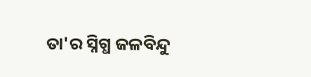ତା'ର ସ୍ନିଗ୍ଧ ଜଳବିନ୍ଦୁ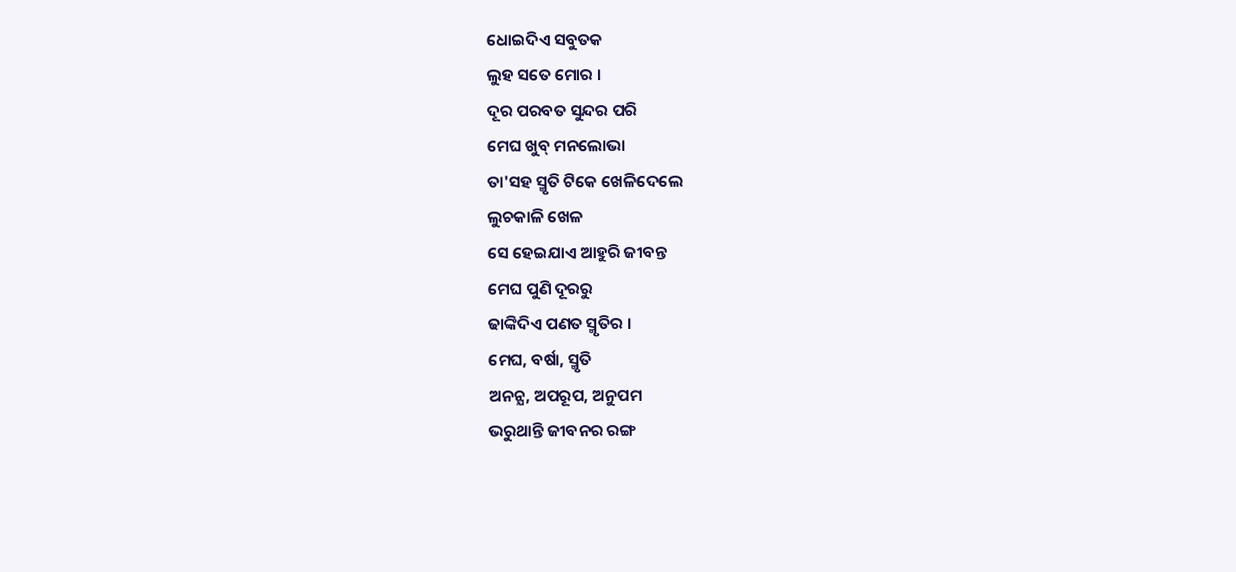ଧୋଇଦିଏ ସବୁତକ
ଲୁହ ସତେ ମୋର ।
ଦୂର ପରବତ ସୁନ୍ଦର ପରି
ମେଘ ଖୁବ୍ ମନଲୋଭା
ତା'ସହ ସ୍ମୃତି ଟିକେ ଖେଳିଦେଲେ
ଲୁଚକାଳି ଖେଳ
ସେ ହେଇଯାଏ ଆହୁରି ଜୀବନ୍ତ
ମେଘ ପୁଣି ଦୂରରୁ
ଢାଙ୍କିଦିଏ ପଣତ ସ୍ମୃତିର ।
ମେଘ, ବର୍ଷା, ସ୍ମୃତି
ଅନନ୍ଯ, ଅପରୂପ, ଅନୁପମ
ଭରୁଥାନ୍ତି ଜୀବନର ରଙ୍ଗ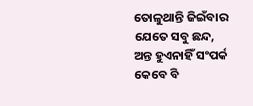ତୋଳୁଥାନ୍ତି ଜିଇଁବାର
ଯେତେ ସବୁ ଛନ୍ଦ,
ଅନ୍ତ ହୁଏନାହିଁ ସଂପର୍କ
କେବେ ବି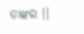ତାଙ୍କର ।।